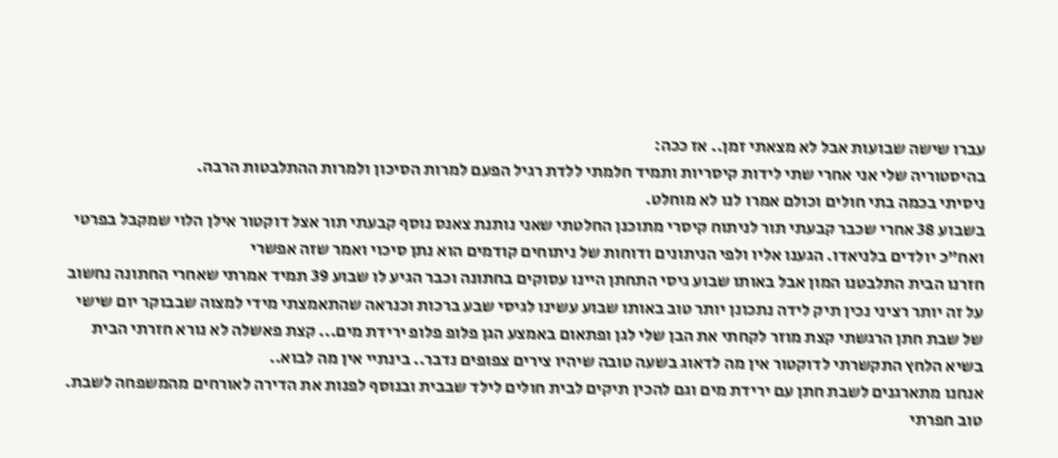עברו שישה שבועות אבל לא מצאתי זמן.. אז ככה:
בהיסטוריה שלי אני אחרי שתי לידות קיסריות ותמיד חלמתי ללדת רגיל הפעם למרות הסיכון ולמרות ההתלבטות הרבה.
ניסיתי בכמה בתי חולים וכולם אמרו לנו לא מוחלט.
בשבוע 38 אחרי שכבר קבעתי תור לניתוח קיסרי מתוכנן החלטתי שאני נותנת צאנס נוסף קבעתי תור אצל דוקטור אילן הלוי שמקבל בפרטי ואח"כ יולדים בלניאדו. הגענו אליו ולפי הניתונים ודוחות של ניתוחים קודמים הוא נתן סיכוי ואמר שזה אפשרי
חזרנו הבית התלבטנו המון אבל באותו שבוע גיסי התחתן היינו עסוקים בחתונה וכבר הגיע לו שבוע 39 תמיד אמרתי שאחרי החתונה נחשוב על זה יותר רציני נכין תיק לידה נתכונן יותר טוב באותו שבוע עשינו לגיסי שבע ברכות וכנראה שהתאמצתי מידי למצוה שבבוקר יום שישי של שבת חתן הרגשתי קצת מוזר לקחתי את הבן שלי לגן ופתאום באמצע הגן פלופ פלופ ירידת מים... קצת פאשלה לא נורא חזרתי הבית בשיא הלחץ התקשרתי לדוקטור אין מה לדאוג בשעה טובה שיהיו צירים צפופים נדבר.. בינתיי אין מה לבוא..
אנחנו מתארגנים לשבת חתן עם ירידת מים וגם להכין תיקים לבית חולים לילד שבבית ובנוסף לפנות את הדירה לאורחים מהמשפחה לשבת.
טוב חפרתי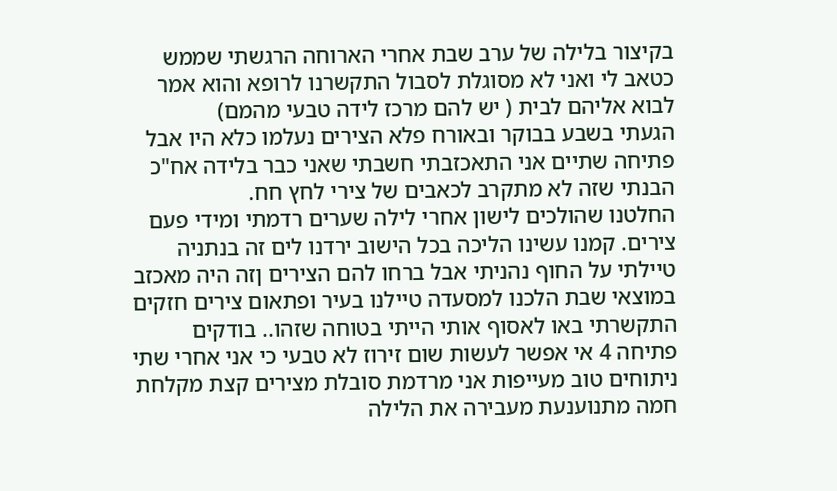בקיצור בלילה של ערב שבת אחרי הארוחה הרגשתי שממש כטאב לי ואני לא מסוגלת לסבול התקשרנו לרופא והוא אמר לבוא אליהם לבית ( יש להם מרכז לידה טבעי מהמם)
הגעתי בשבע בבוקר ובאורח פלא הצירים נעלמו כלא היו אבל פתיחה שתיים אני התאכזבתי חשבתי שאני כבר בלידה אח"כ הבנתי שזה לא מתקרב לכאבים של צירי לחץ חח.
החלטנו שהולכים לישון אחרי לילה שערים רדמתי ומידי פעם צירים. קמנו עשינו הליכה בכל הישוב ירדנו לים זה בנתניה טיילתי על החוף נהניתי אבל ברחו להם הצירים ןזה היה מאכזב במוצאי שבת הלכנו למסעדה טיילנו בעיר ופתאום צירים חזקים התקשרתי באו לאסוף אותי הייתי בטוחה שזהו.. בודקים פתיחה 4 אי אפשר לעשות שום זירוז לא טבעי כי אני אחרי שתי ניתוחים טוב מעייפות אני מרדמת סובלת מצירים קצת מקלחת חמה מתנוענעת מעבירה את הלילה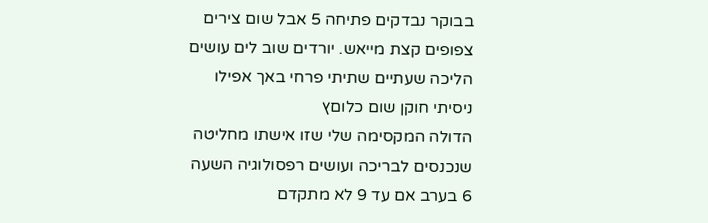בבוקר נבדקים פתיחה 5 אבל שום צירים צפופים קצת מייאש. יורדים שוב לים עושים הליכה שעתיים שתיתי פרחי באך אפילו ניסיתי חוקן שום כלוםץ
הדולה המקסימה שלי שזו אישתו מחליטה שנכנסים לבריכה ועושים רפסולוגיה השעה 6 בערב אם עד 9 לא מתקדם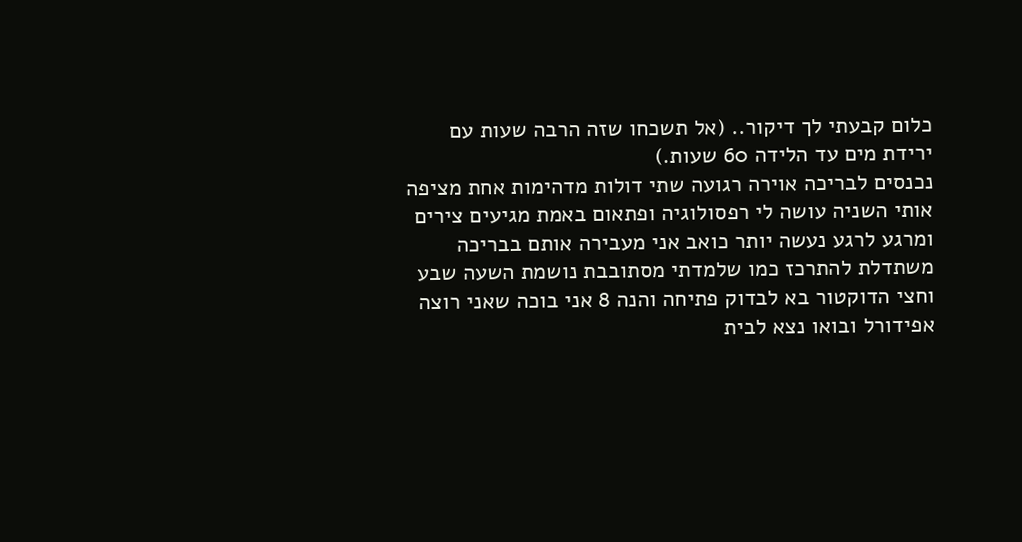כלום קבעתי לך דיקור.. (אל תשכחו שזה הרבה שעות עם ירידת מים עד הלידה 60 שעות.)
נכנסים לבריכה אוירה רגועה שתי דולות מדהימות אחת מציפה אותי השניה עושה לי רפסולוגיה ופתאום באמת מגיעים צירים ומרגע לרגע נעשה יותר כואב אני מעבירה אותם בבריכה משתדלת להתרכז כמו שלמדתי מסתובבת נושמת השעה שבע וחצי הדוקטור בא לבדוק פתיחה והנה 8 אני בוכה שאני רוצה אפידורל ובואו נצא לבית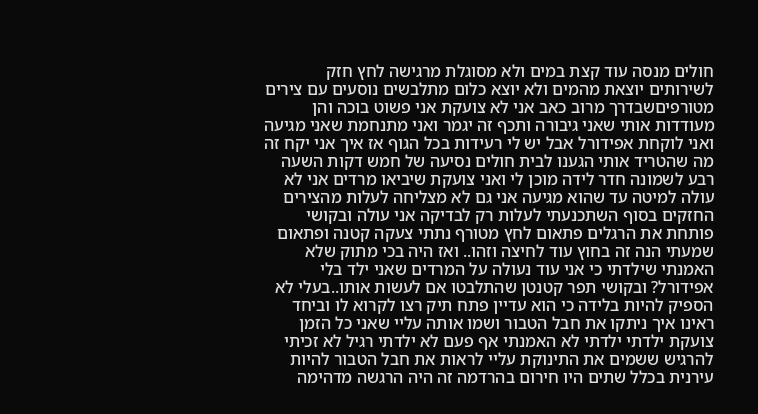חולים מנסה עוד קצת במים ולא מסוגלת מרגישה לחץ חזק לשירותים יוצאת מהמים ולא יוצא כלום מתלבשים נוסעים עם צירים מטורפיםשבדרך מרוב כאב אני לא צועקת אני פשוט בוכה והן מעודדות אותי שאני גיבורה ותכף זה יגמר ואני מתנחמת שאני מגיעה ואני לוקחת אפידורל אבל יש לי רעידות בכל הגוף אז איך אני יקח זה מה שהטריד אותי הגענו לבית חולים נסיעה של חמש דקות השעה רבע לשמונה חדר לידה מוכן לי ואני צועקת שיביאו מרדים אני לא עולה למיטה עד שהוא מגיעה אני גם לא מצליחה לעלות מהצירים החזקים בסוף השתכנעתי לעלות רק לבדיקה אני עולה ובקושי פותחת את הרגלים פתאום לחץ מטורף נתתי צעקה קטנה ופתאום שמעתי הנה זה בחוץ עוד לחיצה וזהו.. ואז היה בכי מתוק שלא האמנתי שילדתי כי אני עוד נעולה על המרדים שאני ילד בלי אפידורל? ובקושי תפר קטנטן שהתלבטו אם לעשות אותו..בעלי לא הספיק להיות בלידה כי הוא עדיין פתח תיק רצו לקרוא לו וביחד ראינו איך ניתקו את חבל הטבור ושמו אותה עליי שאני כל הזמן צועקת ילדתי ילדתי לא האמנתי אף פעם לא ילדתי רגיל לא זכיתי להרגיש ששמים את התינוקת עליי לראות את חבל הטבור להיות עירנית בכלל שתים היו חירום בהרדמה זה היה הרגשה מדהימה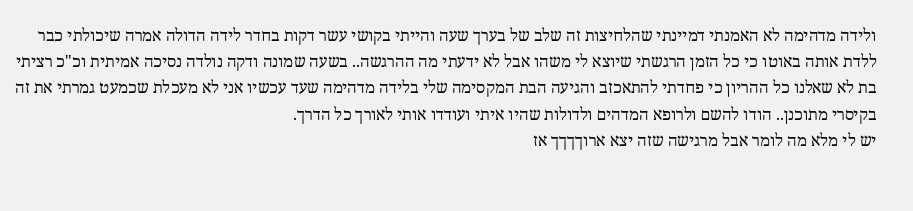ולידה מדהימה לא האמנתי דמיינתי שהלחיצות זה שלב של בערך שעה והייתי בקושי עשר דקות בחדר לידה הדולה אמרה שיכולתי כבר ללדת אותה באוטו כי כל הזמן הרגשתי שיוצא לי משהו אבל לא ידעתי מה ההרגשה.. בשעה שמונה ודקה נולדה נסיכה אמיתית וכ"כ רציתי בת לא שאלנו כל ההריון כי פחדתי להתאכזב והגיעה הבת המקסימה שלי בלידה מדהימה שעד עכשיו אני לא מעכלת שכמעט גמרתי את זה בקיסרי מתוכנן.. הודו להשם ולרופא המדהים ולדולות שהיו איתי ועודדו אותי לאורך כל הדרך.
יש לי מלא מה לומר אבל מרגישה שזה יצא ארוךךךך אז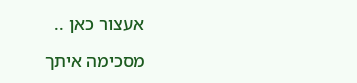אעצור כאן ..

מסכימה איתך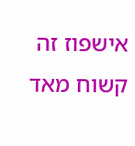אישפוז זה קשוח מאד